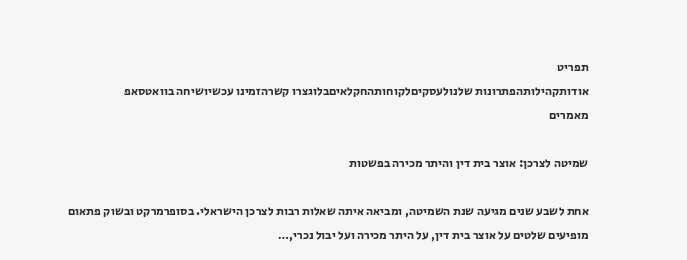תפריט
אודותקהילותהפתרונות שלנולעסקיםלקוחותהחקלאיםבלוגצרו קשרהזמינו עכשיושיחה בוואטסאפ
מאמרים

שמיטה לצרכן: אוצר בית דין והיתר מכירה בפשטות

אחת לשבע שנים מגיעה שנת השמיטה, ומביאה איתה שאלות רבות לצרכן הישראלי. בסופרמרקט ובשוק פתאום מופיעים שלטים על אוצר בית דין, על היתר מכירה ועל יבול נכרי,…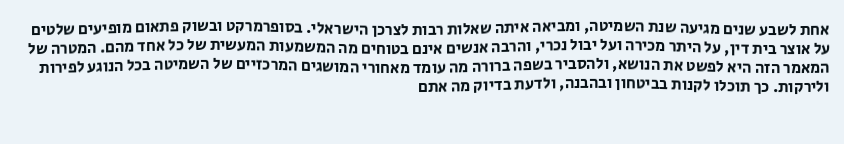אחת לשבע שנים מגיעה שנת השמיטה, ומביאה איתה שאלות רבות לצרכן הישראלי. בסופרמרקט ובשוק פתאום מופיעים שלטים על אוצר בית דין, על היתר מכירה ועל יבול נכרי, והרבה אנשים אינם בטוחים מה המשמעות המעשית של כל אחד מהם. המטרה של המאמר הזה היא לפשט את הנושא, ולהסביר בשפה ברורה מה עומד מאחורי המושגים המרכזיים של השמיטה בכל הנוגע לפירות ולירקות. כך תוכלו לקנות בביטחון ובהבנה, ולדעת בדיוק מה אתם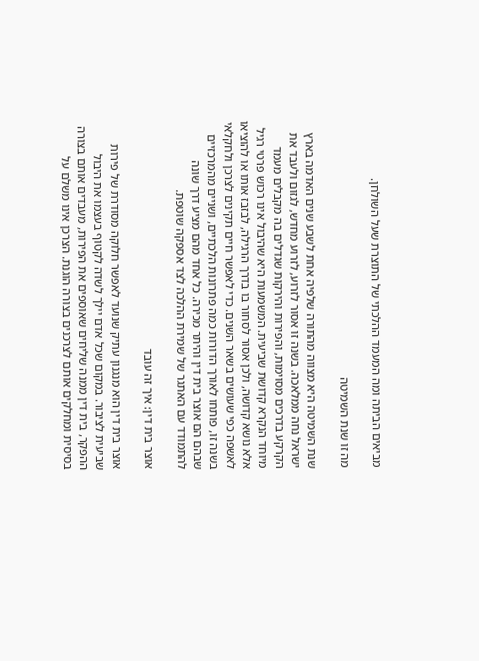מביאים הביתה ומה המעמד ההלכתי של התוצרת שעל השולחן.

מה זו שנת השמיטה

שנת השמיטה היא מצווה מהתורה שלפיה אחת לשבע שנים האדמה בארץ ישראל נחה ממלאכה. בשנה זו אסור לזרוע, לזרוע מחדש, לגזום ולעבד את הקרקע בדרכים מסוימות, והפירות והירקות שגדלים בה מקבלים מעמד מיוחד הנקרא קדושת שביעית. המשמעות היא שהיבול אינו רכוש פרטי רגיל אלא נושא קדושה, ולכן אסור לסחור בו בדרך הרגילה, לבזבז אותו או להוציאו לאשפה כפי שעושים בשאר השנים. כדי לאפשר חיים תקינים לצרכן ולחקלאי בשנה זו, פותחו לאורך הדורות כמה פתרונות הלכתיים, ושניים מהמרכזיים שבהם הם אוצר בית דין והיתר מכירה. כל אחד מהם מציע דרך שונה להתמודד עם האתגר של שמירת ההלכה לצד אספקה שוטפת.

אוצר בית דין: איך זה עובד

אוצר בית דין הוא מנגנון עתיק שנועד לאפשר חלוקה מסודרת של פירות שביעית לציבור. במקום שכל אדם יילך לשדה לקטוף בעצמו את היבול ההפקר, בית דין ממנה שליחים שאוספים את הפירות, מעבדים אותם בצורה בסיסית ומחלקים אותם לצרכנים בצורה הוגנת. הצרכן אינו משלם על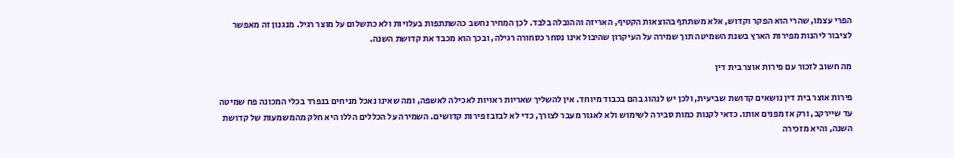הפרי עצמו, שהרי הוא הפקר וקדוש, אלא משתתף בהוצאות הקטיף, האריזה וההובלה בלבד. לכן המחיר נחשב כהשתתפות בעלויות ולא כתשלום על מוצר רגיל. מנגנון זה מאפשר לציבור ליהנות מפירות הארץ בשנת השמיטה תוך שמירה על העיקרון שהיבול אינו נסחר כסחורה רגילה, ובכך הוא מכבד את קדושת השנה.

מה חשוב לזכור עם פירות אוצר בית דין

פירות אוצר בית דין נושאים קדושת שביעית, ולכן יש לנהוג בהם בכבוד מיוחד. אין להשליך שאריות ראויות לאכילה לאשפה, ומה שאינו נאכל מניחים בנפרד בכלי המכונה פח שמיטה עד שיירקב, ורק אז מפנים אותו. כדאי לקנות כמות סבירה לשימוש ולא לאגור מעבר לצורך, כדי לא לבזבז פירות קדושים. השמירה על הכללים הללו היא חלק מהמשמעות של קדושת השנה, והיא מזכירה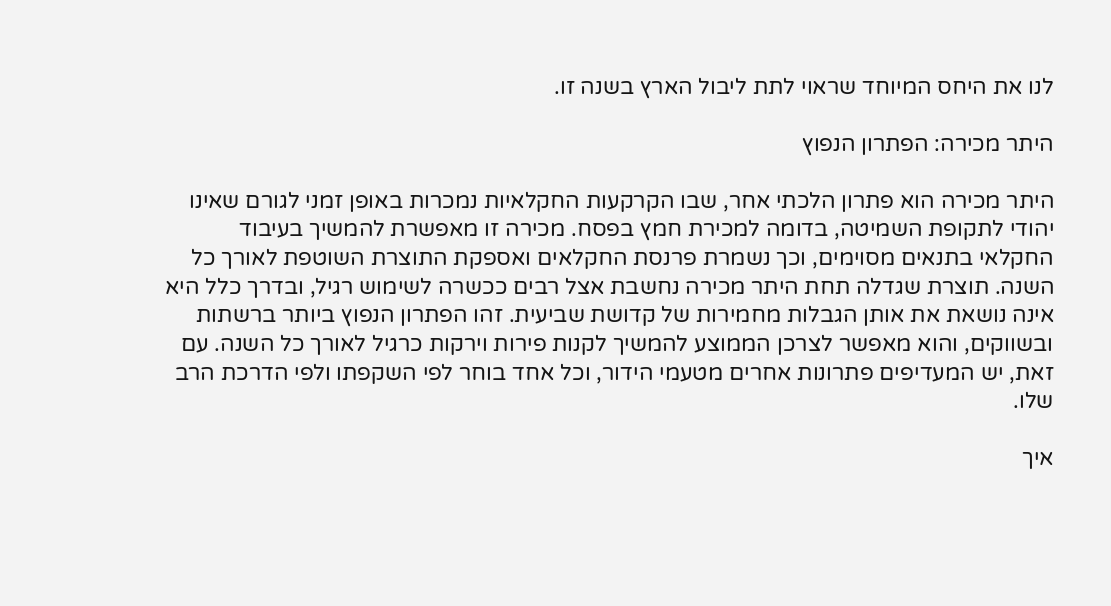לנו את היחס המיוחד שראוי לתת ליבול הארץ בשנה זו.

היתר מכירה: הפתרון הנפוץ

היתר מכירה הוא פתרון הלכתי אחר, שבו הקרקעות החקלאיות נמכרות באופן זמני לגורם שאינו יהודי לתקופת השמיטה, בדומה למכירת חמץ בפסח. מכירה זו מאפשרת להמשיך בעיבוד החקלאי בתנאים מסוימים, וכך נשמרת פרנסת החקלאים ואספקת התוצרת השוטפת לאורך כל השנה. תוצרת שגדלה תחת היתר מכירה נחשבת אצל רבים ככשרה לשימוש רגיל, ובדרך כלל היא אינה נושאת את אותן הגבלות מחמירות של קדושת שביעית. זהו הפתרון הנפוץ ביותר ברשתות ובשווקים, והוא מאפשר לצרכן הממוצע להמשיך לקנות פירות וירקות כרגיל לאורך כל השנה. עם זאת, יש המעדיפים פתרונות אחרים מטעמי הידור, וכל אחד בוחר לפי השקפתו ולפי הדרכת הרב שלו.

איך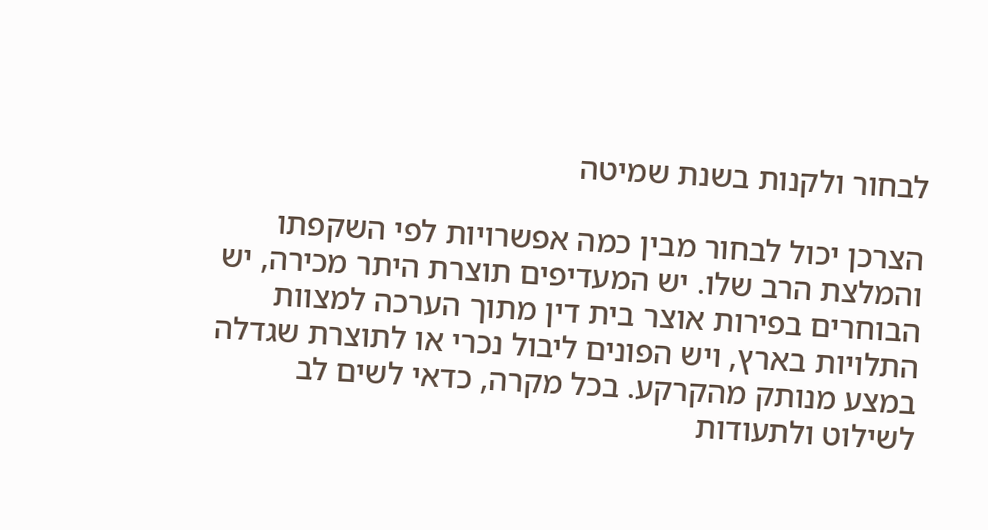לבחור ולקנות בשנת שמיטה

הצרכן יכול לבחור מבין כמה אפשרויות לפי השקפתו והמלצת הרב שלו. יש המעדיפים תוצרת היתר מכירה, יש הבוחרים בפירות אוצר בית דין מתוך הערכה למצוות התלויות בארץ, ויש הפונים ליבול נכרי או לתוצרת שגדלה במצע מנותק מהקרקע. בכל מקרה, כדאי לשים לב לשילוט ולתעודות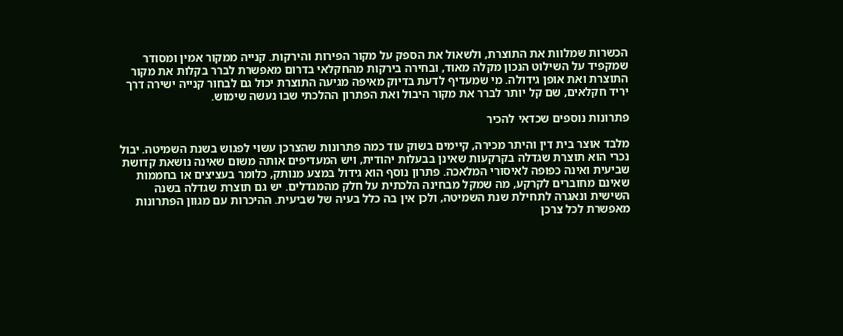הכשרות שמלוות את התוצרת, ולשאול את הספק על מקור הפירות והירקות. קנייה ממקור אמין ומסודר שמקפיד על השילוט הנכון מקלה מאוד, ובחירה בירקות מהחקלאי בדרום מאפשרת לברר בקלות את מקור התוצרת ואת אופן גידולה. מי שמעדיף לדעת בדיוק מאיפה מגיעה התוצרת יכול גם לבחור קנייה ישירה דרך יריד חקלאים, שם קל יותר לברר את מקור היבול ואת הפתרון ההלכתי שבו נעשה שימוש.

פתרונות נוספים שכדאי להכיר

מלבד אוצר בית דין והיתר מכירה, קיימים בשוק עוד כמה פתרונות שהצרכן עשוי לפגוש בשנת השמיטה. יבול נכרי הוא תוצרת שגדלה בקרקעות שאינן בבעלות יהודית, ויש המעדיפים אותה משום שאינה נושאת קדושת שביעית ואינה כפופה לאיסורי המלאכה. פתרון נוסף הוא גידול במצע מנותק, כלומר בעציצים או בחממות שאינם מחוברים לקרקע, מה שמקל מבחינה הלכתית על חלק מהמגדלים. יש גם תוצרת שגדלה בשנה השישית ונאגרה לתחילת שנת השמיטה, ולכן אין בה כלל בעיה של שביעית. ההיכרות עם מגוון הפתרונות מאפשרת לכל צרכן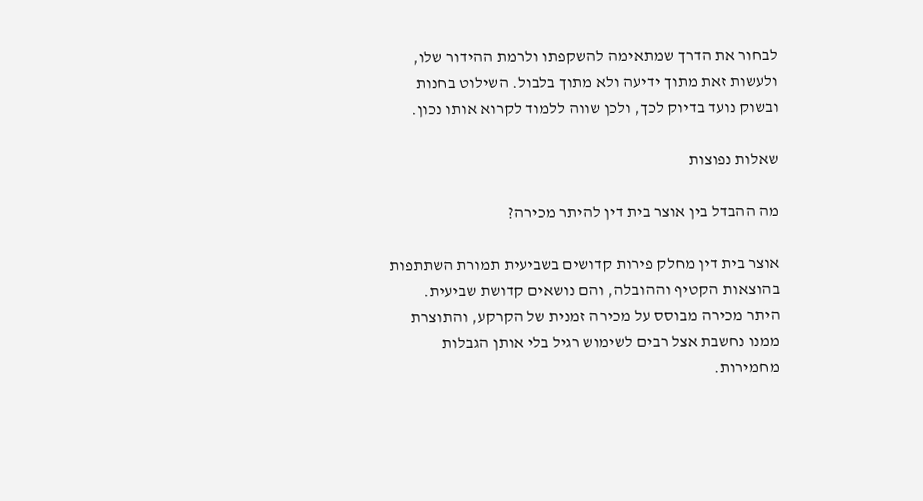לבחור את הדרך שמתאימה להשקפתו ולרמת ההידור שלו, ולעשות זאת מתוך ידיעה ולא מתוך בלבול. השילוט בחנות ובשוק נועד בדיוק לכך, ולכן שווה ללמוד לקרוא אותו נכון.

שאלות נפוצות

מה ההבדל בין אוצר בית דין להיתר מכירה?

אוצר בית דין מחלק פירות קדושים בשביעית תמורת השתתפות בהוצאות הקטיף וההובלה, והם נושאים קדושת שביעית. היתר מכירה מבוסס על מכירה זמנית של הקרקע, והתוצרת ממנו נחשבת אצל רבים לשימוש רגיל בלי אותן הגבלות מחמירות.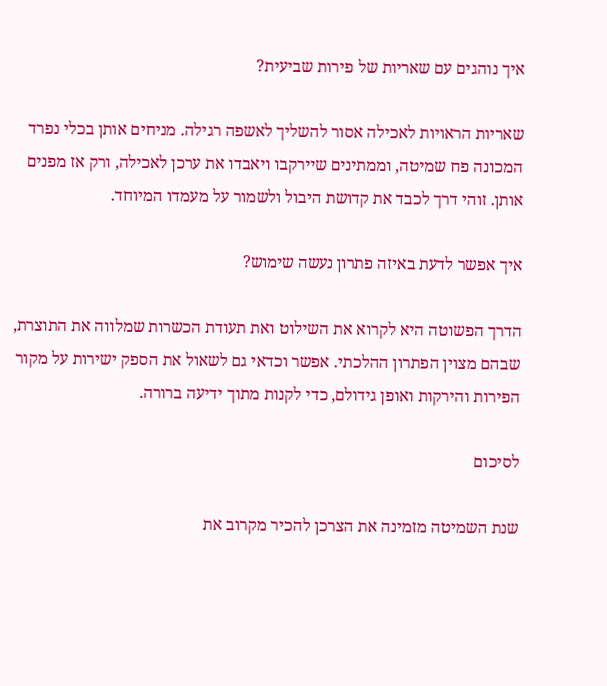איך נוהגים עם שאריות של פירות שביעית?

שאריות הראויות לאכילה אסור להשליך לאשפה רגילה. מניחים אותן בכלי נפרד המכונה פח שמיטה, וממתינים שיירקבו ויאבדו את ערכן לאכילה, ורק אז מפנים אותן. זוהי דרך לכבד את קדושת היבול ולשמור על מעמדו המיוחד.

איך אפשר לדעת באיזה פתרון נעשה שימוש?

הדרך הפשוטה היא לקרוא את השילוט ואת תעודת הכשרות שמלווה את התוצרת, שבהם מצוין הפתרון ההלכתי. אפשר וכדאי גם לשאול את הספק ישירות על מקור הפירות והירקות ואופן גידולם, כדי לקנות מתוך ידיעה ברורה.

לסיכום

שנת השמיטה מזמינה את הצרכן להכיר מקרוב את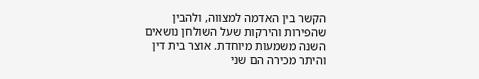הקשר בין האדמה למצווה, ולהבין שהפירות והירקות שעל השולחן נושאים השנה משמעות מיוחדת. אוצר בית דין והיתר מכירה הם שני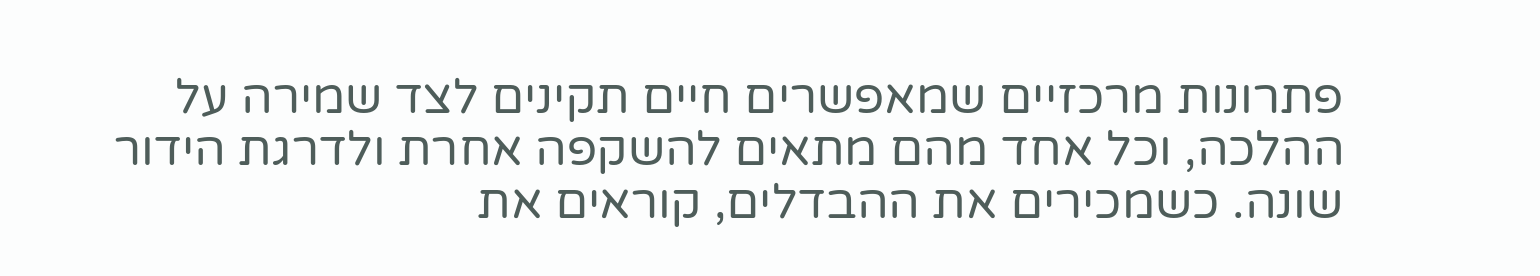פתרונות מרכזיים שמאפשרים חיים תקינים לצד שמירה על ההלכה, וכל אחד מהם מתאים להשקפה אחרת ולדרגת הידור שונה. כשמכירים את ההבדלים, קוראים את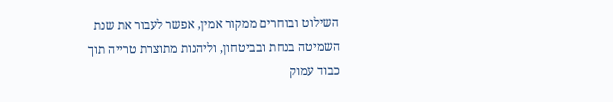השילוט ובוחרים ממקור אמין, אפשר לעבור את שנת השמיטה בנחת ובביטחון, וליהנות מתוצרת טרייה תוך כבוד עמוק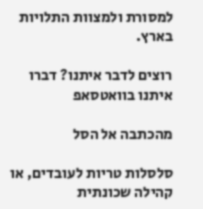למסורת ולמצוות התלויות בארץ.

רוצים לדבר איתנו? דברו איתנו בוואטסאפ

מהכתבה אל הסל

סלסלות טריות לעובדים, או קהילה שכונתית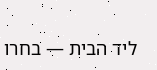ליד הבית — בחרו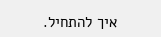איך להתחיל.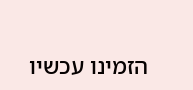הזמינו עכשיו